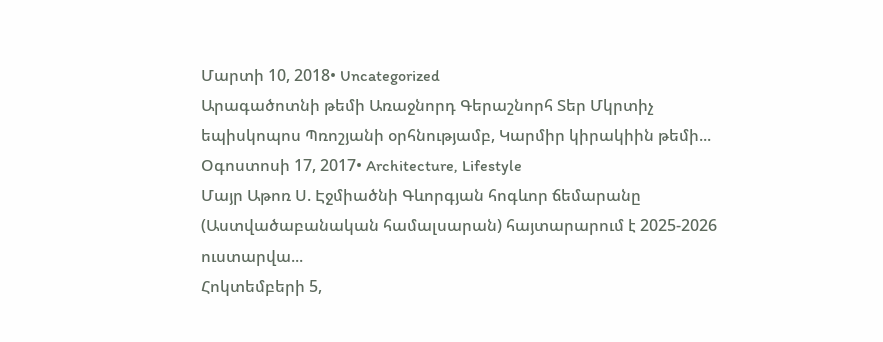Մարտի 10, 2018• Uncategorized
Արագածոտնի թեմի Առաջնորդ Գերաշնորհ Տեր Մկրտիչ եպիսկոպոս Պռոշյանի օրհնությամբ, Կարմիր կիրակիին թեմի...
Օգոստոսի 17, 2017• Architecture, Lifestyle
Մայր Աթոռ Ս. Էջմիածնի Գևորգյան հոգևոր ճեմարանը (Աստվածաբանական համալսարան) հայտարարում է 2025-2026 ուստարվա...
Հոկտեմբերի 5,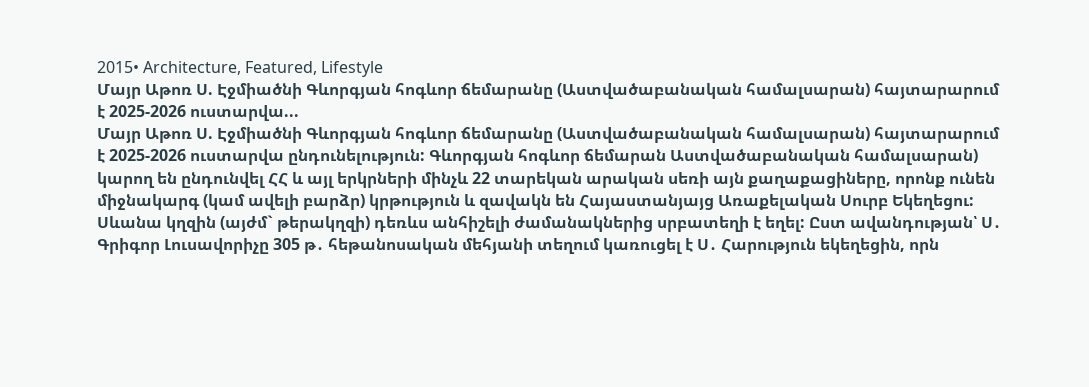2015• Architecture, Featured, Lifestyle
Մայր Աթոռ Ս. Էջմիածնի Գևորգյան հոգևոր ճեմարանը (Աստվածաբանական համալսարան) հայտարարում է 2025-2026 ուստարվա...
Մայր Աթոռ Ս. Էջմիածնի Գևորգյան հոգևոր ճեմարանը (Աստվածաբանական համալսարան) հայտարարում է 2025-2026 ուստարվա ընդունելություն: Գևորգյան հոգևոր ճեմարան Աստվածաբանական համալսարան) կարող են ընդունվել ՀՀ և այլ երկրների մինչև 22 տարեկան արական սեռի այն քաղաքացիները, որոնք ունեն միջնակարգ (կամ ավելի բարձր) կրթություն և զավակն են Հայաստանյայց Առաքելական Սուրբ Եկեղեցու:
Սևանա կղզին (այժմ` թերակղզի) դեռևս անհիշելի ժամանակներից սրբատեղի է եղել: Ըստ ավանդության՝ Ս․ Գրիգոր Լուսավորիչը 305 թ․ հեթանոսական մեհյանի տեղում կառուցել է Ս․ Հարություն եկեղեցին, որն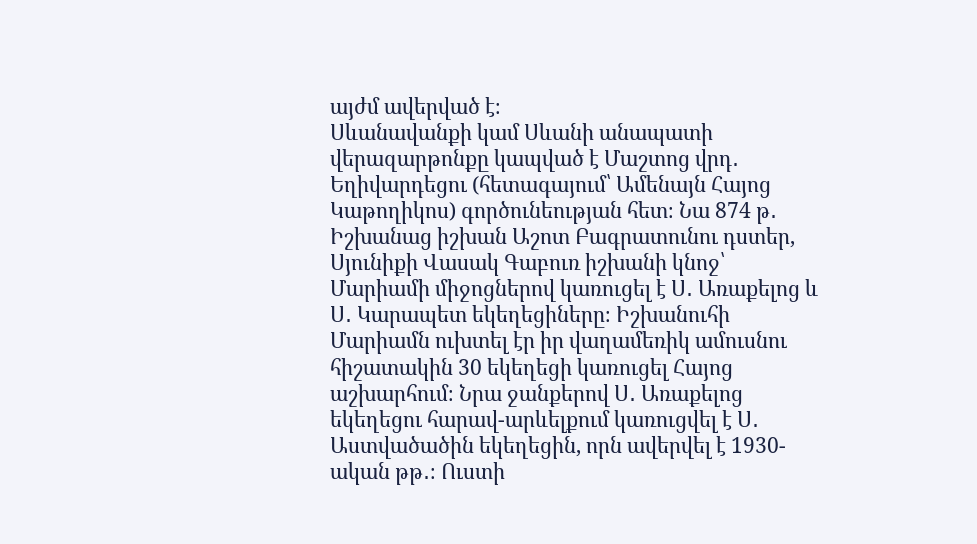այժմ ավերված է։
Սևանավանքի կամ Սևանի անապատի վերազարթոնքը կապված է Մաշտոց վրդ․ Եղիվարդեցու (հետագայում՝ Ամենայն Հայոց Կաթողիկոս) գործունեության հետ։ Նա 874 թ․ Իշխանաց իշխան Աշոտ Բագրատունու դստեր, Սյունիքի Վասակ Գաբուռ իշխանի կնոջ՝ Մարիամի միջոցներով կառուցել է Ս․ Առաքելոց և Ս․ Կարապետ եկեղեցիները։ Իշխանուհի Մարիամն ուխտել էր իր վաղամեռիկ ամուսնու հիշատակին 30 եկեղեցի կառուցել Հայոց աշխարհում։ Նրա ջանքերով Ս․ Առաքելոց եկեղեցու հարավ-արևելքում կառուցվել է Ս․ Աստվածածին եկեղեցին, որն ավերվել է 1930-ական թթ․։ Ուստի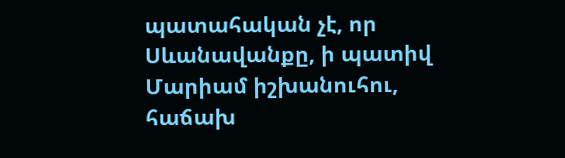պատահական չէ, որ Սևանավանքը, ի պատիվ Մարիամ իշխանուհու, հաճախ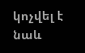կոչվել է նաև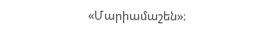«Մարիամաշեն»։